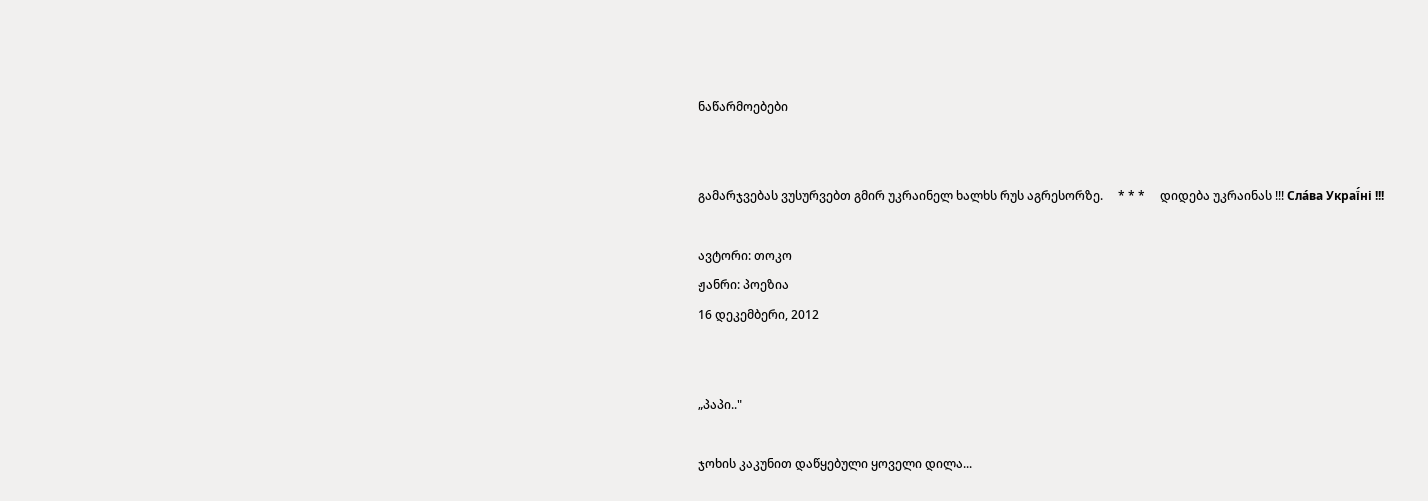ნაწარმოებები


გამარჯვებას ვუსურვებთ გმირ უკრაინელ ხალხს რუს აგრესორზე.     * * *     დიდება უკრაინას !!! Сла́ва Украї́ні !!!

ავტორი: თოკო
ჟანრი: პოეზია
16 დეკემბერი, 2012


„პაპი.."

ჯოხის კაკუნით დაწყებული ყოველი დილა...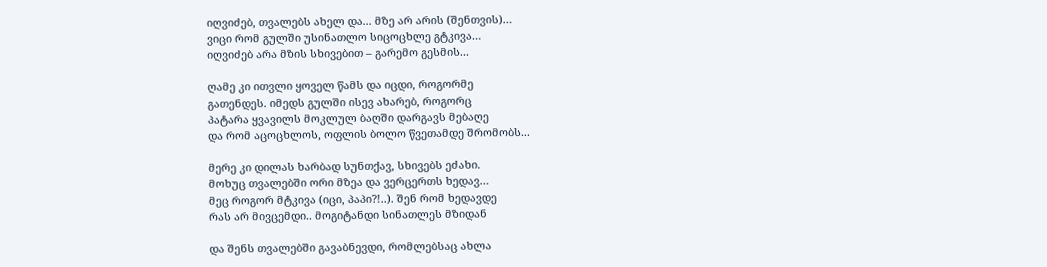იღვიძებ, თვალებს ახელ და... მზე არ არის (შენთვის)…
ვიცი რომ გულში უსინათლო სიცოცხლე გტკივა…
იღვიძებ არა მზის სხივებით – გარემო გესმის...

ღამე კი ითვლი ყოველ წამს და იცდი, როგორმე
გათენდეს. იმედს გულში ისევ ახარებ, როგორც
პატარა ყვავილს მოკლულ ბაღში დარგავს მებაღე
და რომ აცოცხლოს, ოფლის ბოლო წვეთამდე შრომობს...

მერე კი დილას ხარბად სუნთქავ, სხივებს ეძახი.
მოხუც თვალებში ორი მზეა და ვერცერთს ხედავ…
მეც როგორ მტკივა (იცი, პაპი?!..). შენ რომ ხედავდე
რას არ მივცემდი.. მოგიტანდი სინათლეს მზიდან

და შენს თვალებში გავაბნევდი, რომლებსაც ახლა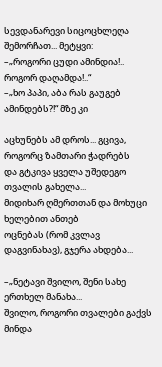სევდანარევი სიცოცხლეღა შემორჩათ... მეტყვი:
–„როგორი ცუდი ამინდია!.. როგორ დაღამდა!..“
–„ხო პაპი, აბა რას გაუგებ ამინდებს?!“ მზე კი

აცხუნებს ამ დროს... გცივა, როგორც ზამთარი ჭადრებს
და გტკივა ყველა უშედეგო თვალის გახელა...
მიდიხარ ღმერთთან და მოხუცი ხელებით ანთებ
ოცნებას (რომ კვლავ დაგვინახავ), გჯერა ახდება...

–„ნეტავი შვილო, შენი სახე ერთხელ მანახა...
შვილო, როგორი თვალები გაქვს მინდა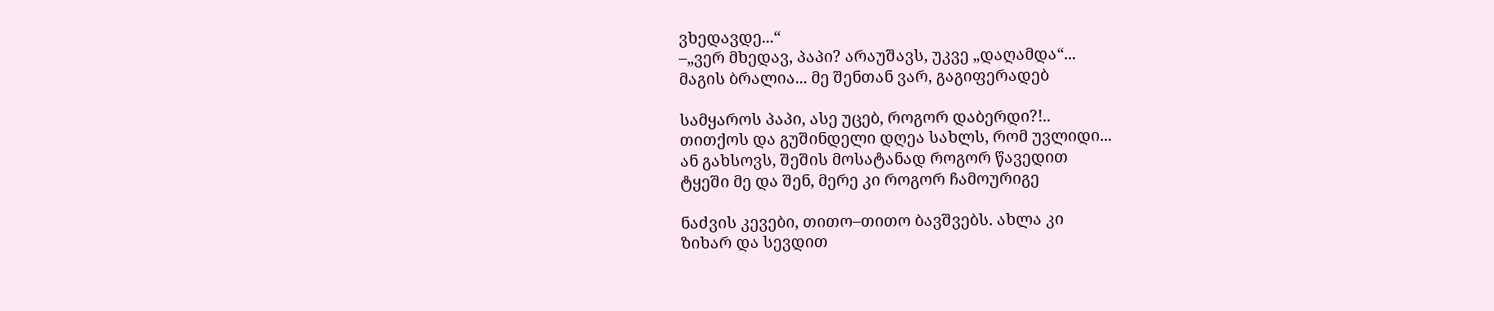ვხედავდე...“
–„ვერ მხედავ, პაპი? არაუშავს, უკვე „დაღამდა“...
მაგის ბრალია... მე შენთან ვარ, გაგიფერადებ

სამყაროს პაპი, ასე უცებ, როგორ დაბერდი?!..
თითქოს და გუშინდელი დღეა სახლს, რომ უვლიდი...
ან გახსოვს, შეშის მოსატანად როგორ წავედით
ტყეში მე და შენ, მერე კი როგორ ჩამოურიგე

ნაძვის კევები, თითო–თითო ბავშვებს. ახლა კი
ზიხარ და სევდით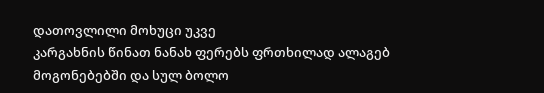დათოვლილი მოხუცი უკვე
კარგახნის წინათ ნანახ ფერებს ფრთხილად ალაგებ
მოგონებებში და სულ ბოლო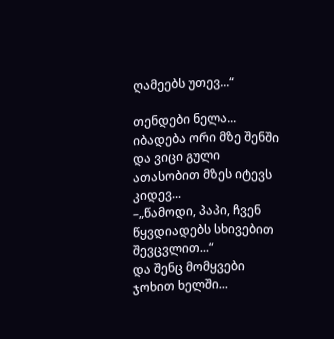ღამეებს უთევ...“

თენდები ნელა... იბადება ორი მზე შენში
და ვიცი გული ათასობით მზეს იტევს კიდევ...
–„წამოდი, პაპი, ჩვენ წყვდიადებს სხივებით შევცვლით...“
და შენც მომყვები ჯოხით ხელში...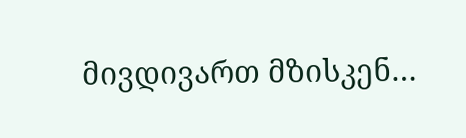მივდივართ მზისკენ…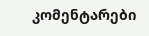კომენტარები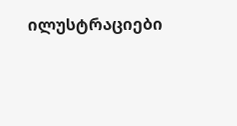ილუსტრაციები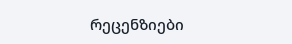რეცენზიები